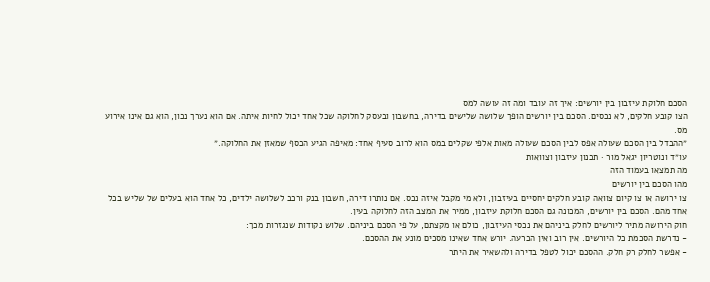הסכם חלוקת עיזבון בין יורשים: איך זה עובד ומה זה עושה למס
הצו קובע חלקים, לא נכסים. הסכם בין יורשים הופך שלושה שלישים בדירה, בחשבון ובעסק לחלוקה שכל אחד יכול לחיות איתה. אם הוא נערך נכון, הוא גם אינו אירוע מס.
״ההבדל בין הסכם שעולה אפס לבין הסכם שעולה מאות אלפי שקלים במס הוא לרוב סעיף אחד: מאיפה הגיע הכסף שמאזן את החלוקה.״
עו״ד ונוטריון יגאל מור · תכנון עיזבון וצוואות
מה תמצאו בעמוד הזה
מהו הסכם בין יורשים
צו ירושה או צו קיום צוואה קובע חלקים יחסיים בעיזבון, ולא מי מקבל איזה נכס. אם נותרו דירה, חשבון בנק ורכב לשלושה ילדים, כל אחד הוא בעלים של שליש בכל אחד מהם. הסכם בין יורשים, המכונה גם הסכם חלוקת עיזבון, ממיר את המצב הזה לחלוקה בעין.
חוק הירושה מתיר ליורשים לחלק ביניהם את נכסי העיזבון, כולם או מקצתם, על פי הסכם ביניהם. שלוש נקודות שנגזרות מכך:
- נדרשת הסכמת כל היורשים. אין רוב ואין הכרעה. יורש אחד שאינו מסכים מונע את ההסכם.
- אפשר לחלק רק חלק. ההסכם יכול לטפל בדירה ולהשאיר את היתר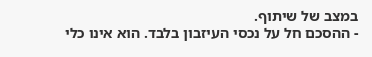במצב של שיתוף.
- ההסכם חל על נכסי העיזבון בלבד. הוא אינו כלי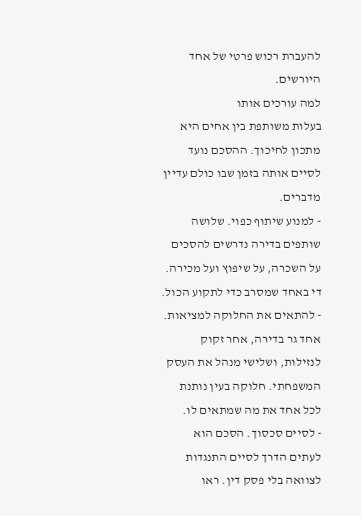להעברת רכוש פרטי של אחד היורשים.
למה עורכים אותו
בעלות משותפת בין אחים היא מתכון לחיכוך. ההסכם נועד לסיים אותה בזמן שבו כולם עדיין מדברים.
- למנוע שיתוף כפוי. שלושה שותפים בדירה נדרשים להסכים על השכרה, על שיפוץ ועל מכירה. די באחד שמסרב כדי לתקוע הכול.
- להתאים את החלוקה למציאות. אחד גר בדירה, אחר זקוק לנזילות, ושלישי מנהל את העסק המשפחתי. חלוקה בעין נותנת לכל אחד את מה שמתאים לו.
- לסיים סכסוך. הסכם הוא לעתים הדרך לסיים התנגדות לצוואה בלי פסק דין. ראו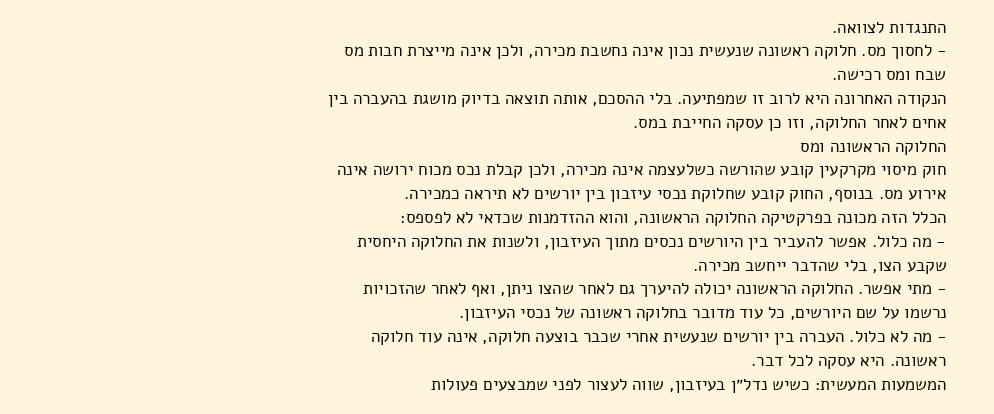התנגדות לצוואה.
- לחסוך מס. חלוקה ראשונה שנעשית נכון אינה נחשבת מכירה, ולכן אינה מייצרת חבות מס שבח ומס רכישה.
הנקודה האחרונה היא לרוב זו שמפתיעה. בלי ההסכם, אותה תוצאה בדיוק מושגת בהעברה בין אחים לאחר החלוקה, וזו כן עסקה החייבת במס.
החלוקה הראשונה ומס
חוק מיסוי מקרקעין קובע שהורשה כשלעצמה אינה מכירה, ולכן קבלת נכס מכוח ירושה אינה אירוע מס. בנוסף, החוק קובע שחלוקת נכסי עיזבון בין יורשים לא תיראה כמכירה.
הכלל הזה מכונה בפרקטיקה החלוקה הראשונה, והוא ההזדמנות שכדאי לא לפספס:
- מה כלול. אפשר להעביר בין היורשים נכסים מתוך העיזבון, ולשנות את החלוקה היחסית שקבע הצו, בלי שהדבר ייחשב מכירה.
- מתי אפשר. החלוקה הראשונה יכולה להיערך גם לאחר שהצו ניתן, ואף לאחר שהזכויות נרשמו על שם היורשים, כל עוד מדובר בחלוקה ראשונה של נכסי העיזבון.
- מה לא כלול. העברה בין יורשים שנעשית אחרי שכבר בוצעה חלוקה, אינה עוד חלוקה ראשונה. היא עסקה לכל דבר.
המשמעות המעשית: כשיש נדל״ן בעיזבון, שווה לעצור לפני שמבצעים פעולות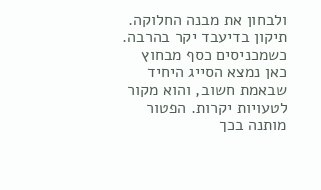ולבחון את מבנה החלוקה. תיקון בדיעבד יקר בהרבה.
כשמכניסים כסף מבחוץ
כאן נמצא הסייג היחיד שבאמת חשוב, והוא מקור לטעויות יקרות. הפטור מותנה בכך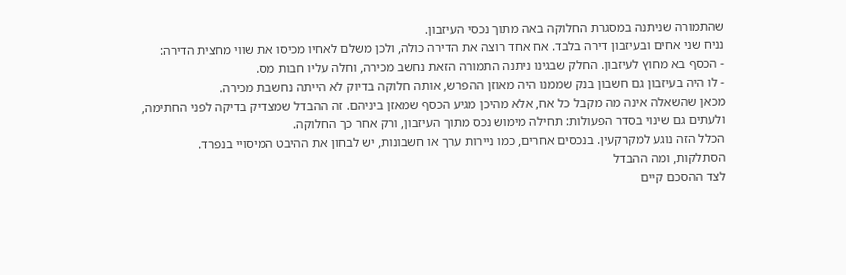שהתמורה שניתנה במסגרת החלוקה באה מתוך נכסי העיזבון.
נניח שני אחים ובעיזבון דירה בלבד. אח אחד רוצה את הדירה כולה, ולכן משלם לאחיו מכיסו את שווי מחצית הדירה:
- הכסף בא מחוץ לעיזבון. החלק שבגינו ניתנה התמורה הזאת נחשב מכירה, וחלה עליו חבות מס.
- לו היה בעיזבון גם חשבון בנק שממנו היה מאוזן ההפרש, אותה חלוקה בדיוק לא הייתה נחשבת מכירה.
מכאן שהשאלה אינה מה מקבל כל אח, אלא מהיכן מגיע הכסף שמאזן ביניהם. זה ההבדל שמצדיק בדיקה לפני החתימה, ולעתים גם שינוי בסדר הפעולות: תחילה מימוש נכס מתוך העיזבון, ורק אחר כך החלוקה.
הכלל הזה נוגע למקרקעין. בנכסים אחרים, כמו ניירות ערך או חשבונות, יש לבחון את ההיבט המיסויי בנפרד.
הסתלקות, ומה ההבדל
לצד ההסכם קיים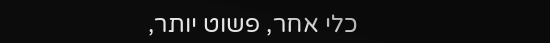כלי אחר, פשוט יותר,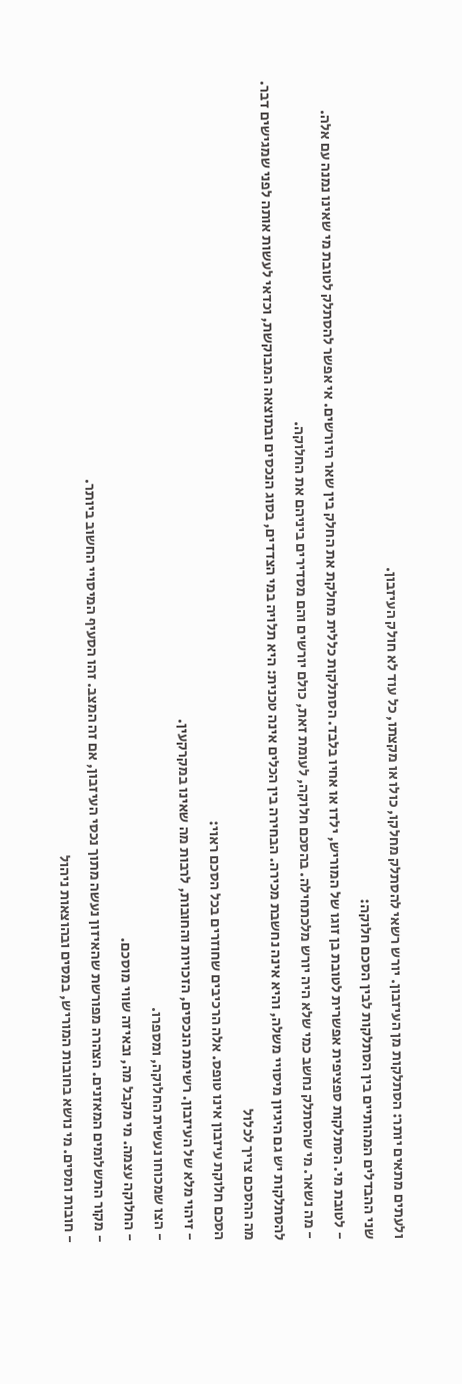ולעתים מתאים יותר: הסתלקות מן העיזבון. יורש רשאי להסתלק מחלקו, כולו או מקצתו, כל עוד לא חולק העיזבון.
שני ההבדלים המהותיים בין הסתלקות לבין הסכם חלוקה:
- לטובת מי. הסתלקות ספציפית אפשרית לטובת בן זוגו של המוריש, ילדו או אחיו בלבד. הסתלקות כללית מחלקת את החלק בין שאר היורשים. אי אפשר להסתלק לטובת מי שאינו נמנה עם אלה.
- מה נשאר. מי שהסתלק נחשב כמי שלא היה יורש מלכתחילה. בהסכם חלוקה, לעומת זאת, כולם יורשים והם מסדירים ביניהם את החלוקה.
להסתלקות יש גם היגיון מיסויי משלה, והיא אינה נחשבת מכירה. הבחירה בין הכלים אינה טכנית: היא תלויה במי הצדדים, בסוג הנכסים ובתוצאה המבוקשת, וכדאי לעשות אותה לפני שמגישים דבר.
מה ההסכם צריך לכלול
הסכם חלוקת עיזבון אינו טופס. אלה הרכיבים שחוזרים בכל הסכם ראוי:
- זיהוי מלא של העיזבון. רשימת הנכסים, הזכויות והחובות, לרבות מה שאינו במקרקעין.
- הצו שמכוחו נעשית החלוקה, ומספרו.
- החלוקה עצמה. מי מקבל מה, ובאיזה שווי מוסכם.
- מקור התשלומים המאזנים. הצהרה מפורשת שהאיזון נעשה מתוך נכסי העיזבון, אם זה המצב. זהו הסעיף המיסויי החשוב ביותר.
- חובות ומסים. מי נושא בחובות המוריש, במסים ובהוצאות ניהול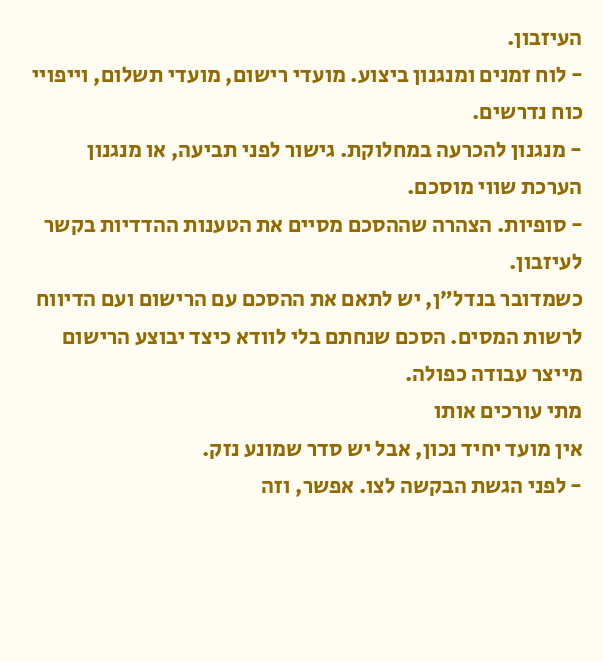העיזבון.
- לוח זמנים ומנגנון ביצוע. מועדי רישום, מועדי תשלום, וייפויי כוח נדרשים.
- מנגנון להכרעה במחלוקת. גישור לפני תביעה, או מנגנון הערכת שווי מוסכם.
- סופיות. הצהרה שההסכם מסיים את הטענות ההדדיות בקשר לעיזבון.
כשמדובר בנדל״ן, יש לתאם את ההסכם עם הרישום ועם הדיווח לרשות המסים. הסכם שנחתם בלי לוודא כיצד יבוצע הרישום מייצר עבודה כפולה.
מתי עורכים אותו
אין מועד יחיד נכון, אבל יש סדר שמונע נזק.
- לפני הגשת הבקשה לצו. אפשר, וזה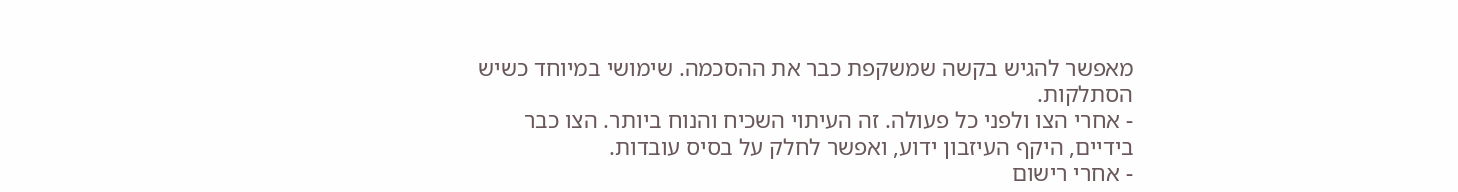מאפשר להגיש בקשה שמשקפת כבר את ההסכמה. שימושי במיוחד כשיש הסתלקות.
- אחרי הצו ולפני כל פעולה. זה העיתוי השכיח והנוח ביותר. הצו כבר בידיים, היקף העיזבון ידוע, ואפשר לחלק על בסיס עובדות.
- אחרי רישום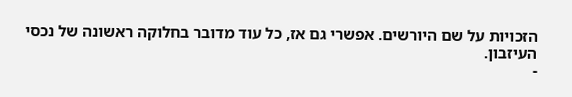הזכויות על שם היורשים. אפשרי גם אז, כל עוד מדובר בחלוקה ראשונה של נכסי העיזבון.
-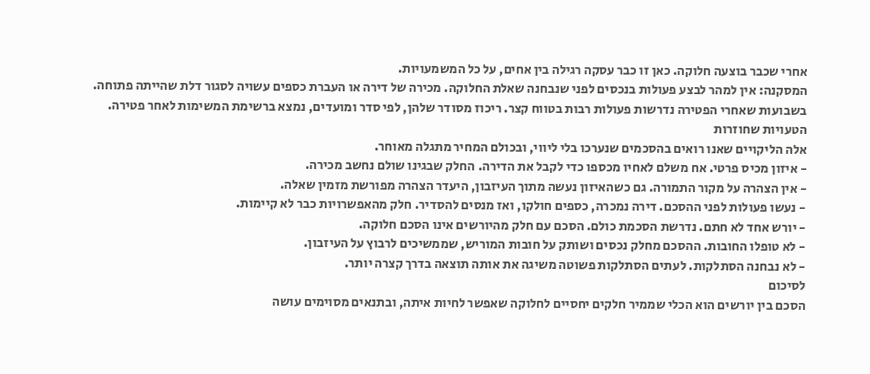אחרי שכבר בוצעה חלוקה. כאן זו כבר עסקה רגילה בין אחים, על כל המשמעויות.
המסקנה: אין למהר לבצע פעולות בנכסים לפני שנבחנה שאלת החלוקה. מכירה של דירה או העברת כספים עשויה לסגור דלת שהייתה פתוחה.
בשבועות שאחרי הפטירה נדרשות פעולות רבות בטווח קצר. ריכוז מסודר שלהן, לפי סדר ומועדים, נמצא ברשימת המשימות לאחר פטירה.
הטעויות שחוזרות
אלה הליקויים שאנו רואים בהסכמים שנערכו בלי ליווי, ובכולם המחיר מתגלה מאוחר.
- איזון מכיס פרטי. אח משלם לאחיו מכספו כדי לקבל את הדירה. החלק שבגינו שולם נחשב מכירה.
- אין הצהרה על מקור התמורה. גם כשהאיזון נעשה מתוך העיזבון, היעדר הצהרה מפורשת מזמין שאלה.
- נעשו פעולות לפני ההסכם. דירה נמכרה, כספים חולקו, ואז מנסים להסדיר. חלק מהאפשרויות כבר לא קיימות.
- יורש אחד לא חתם. נדרשת הסכמת כולם. הסכם עם חלק מהיורשים אינו הסכם חלוקה.
- לא טופלו החובות. ההסכם מחלק נכסים ושותק על חובות המוריש, שממשיכים לרבוץ על העיזבון.
- לא נבחנה הסתלקות. לעתים הסתלקות פשוטה משיגה את אותה תוצאה בדרך קצרה יותר.
לסיכום
הסכם בין יורשים הוא הכלי שממיר חלקים יחסיים לחלוקה שאפשר לחיות איתה, ובתנאים מסוימים עושה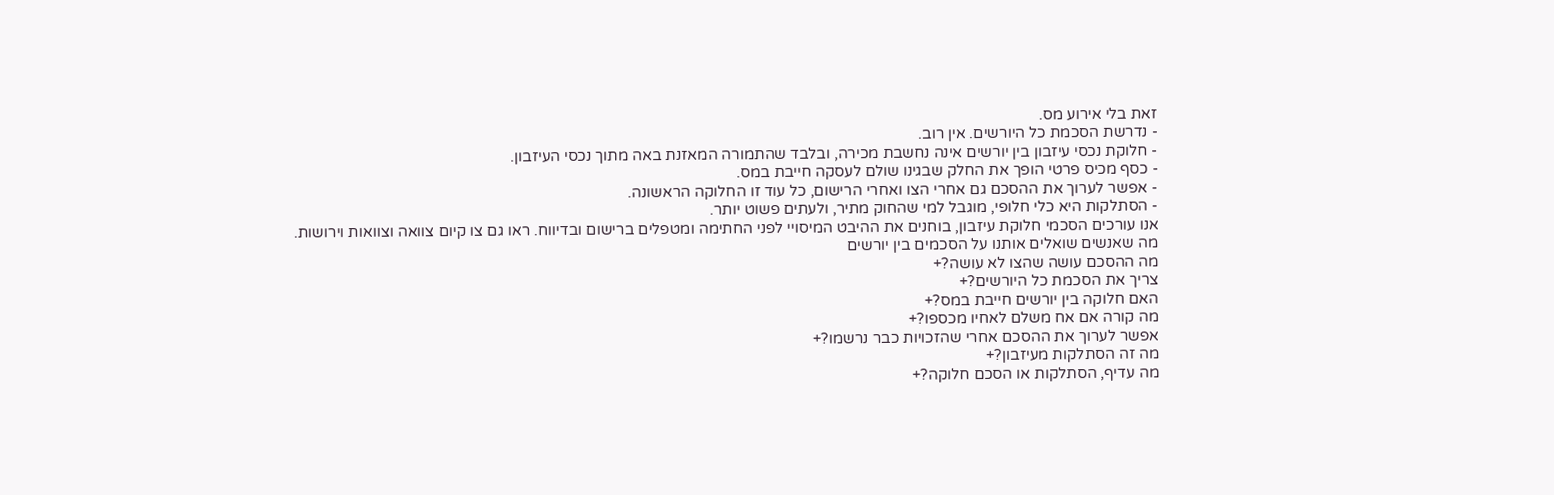זאת בלי אירוע מס.
- נדרשת הסכמת כל היורשים. אין רוב.
- חלוקת נכסי עיזבון בין יורשים אינה נחשבת מכירה, ובלבד שהתמורה המאזנת באה מתוך נכסי העיזבון.
- כסף מכיס פרטי הופך את החלק שבגינו שולם לעסקה חייבת במס.
- אפשר לערוך את ההסכם גם אחרי הצו ואחרי הרישום, כל עוד זו החלוקה הראשונה.
- הסתלקות היא כלי חלופי, מוגבל למי שהחוק מתיר, ולעתים פשוט יותר.
אנו עורכים הסכמי חלוקת עיזבון, בוחנים את ההיבט המיסויי לפני החתימה ומטפלים ברישום ובדיווח. ראו גם צו קיום צוואה וצוואות וירושות.
מה שאנשים שואלים אותנו על הסכמים בין יורשים
מה ההסכם עושה שהצו לא עושה?+
צריך את הסכמת כל היורשים?+
האם חלוקה בין יורשים חייבת במס?+
מה קורה אם אח משלם לאחיו מכספו?+
אפשר לערוך את ההסכם אחרי שהזכויות כבר נרשמו?+
מה זה הסתלקות מעיזבון?+
מה עדיף, הסתלקות או הסכם חלוקה?+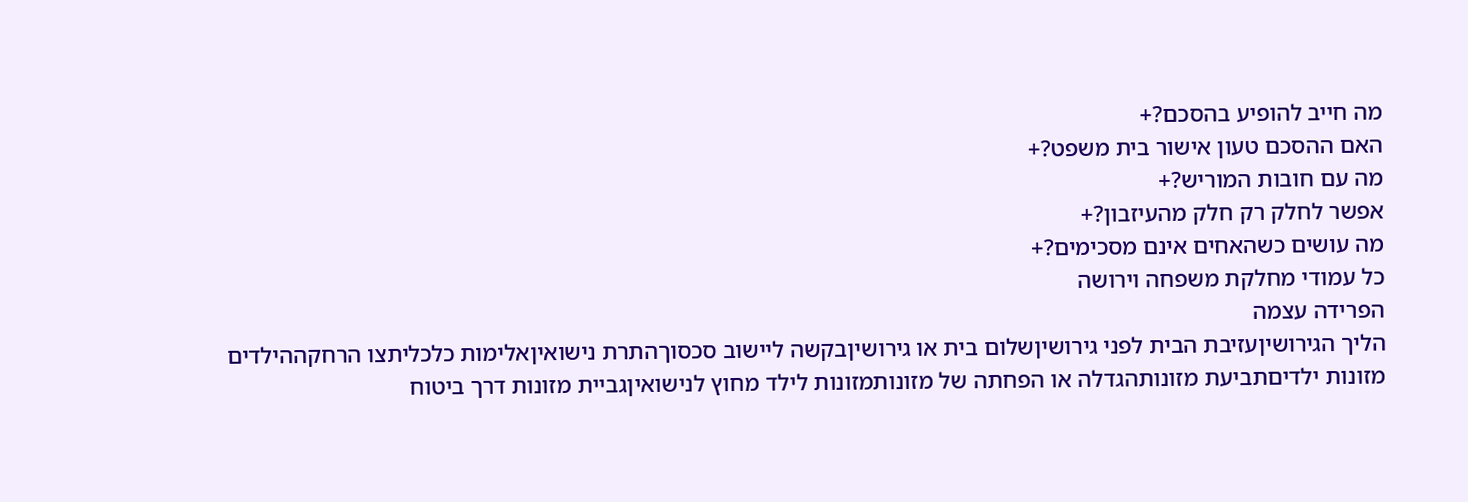מה חייב להופיע בהסכם?+
האם ההסכם טעון אישור בית משפט?+
מה עם חובות המוריש?+
אפשר לחלק רק חלק מהעיזבון?+
מה עושים כשהאחים אינם מסכימים?+
כל עמודי מחלקת משפחה וירושה
הפרידה עצמה
הליך הגירושיןעזיבת הבית לפני גירושיןשלום בית או גירושיןבקשה ליישוב סכסוךהתרת נישואיןאלימות כלכליתצו הרחקההילדים
מזונות ילדיםתביעת מזונותהגדלה או הפחתה של מזונותמזונות לילד מחוץ לנישואיןגביית מזונות דרך ביטוח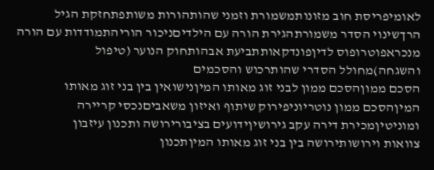לאומיפריסת חוב מזונותמשמורת וזמני שהותהורות משותפתחזקת הגיל הרךשינוי הסדר משמורתהגירת הורה עם הילדיםניכור הוריהתמודדות עם הורה מנכראפוטרופוס לדיןפונדקאותתביעת אבהותחוק הנוער (טיפול והשגחה)מחולל הסדרי שהותרכוש והסכמים
הסכם ממוןהסכם ממון לבני זוג מאותו המיןנישואין בין בני זוג מאותו המיןהסכם ממון נוטריוניפירוק שיתוף ואיזון משאביםנכסי קריירה ומוניטיןמכירת דירה עקב גירושיןידועים בציבורירושה ותכנון עיזבון
צוואות וירושותירושה בין בני זוג מאותו המיןתכנון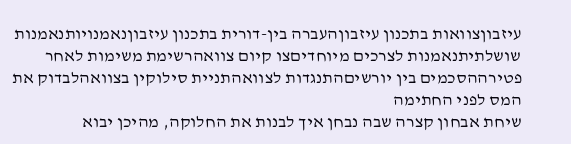עיזבוןצוואות בתכנון עיזבוןהעברה בין-דורית בתכנון עיזבוןנאמנויותנאמנות שושלתיתנאמנות לצרכים מיוחדיםצו קיום צוואהרשימת משימות לאחר פטירההסכמים בין יורשיםהתנגדות לצוואהתניית סילוקין בצוואהלבדוק את המס לפני החתימה
שיחת אבחון קצרה שבה נבחן איך לבנות את החלוקה, מהיכן יבוא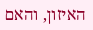האיזון, והאם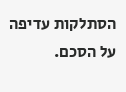הסתלקות עדיפה על הסכם.